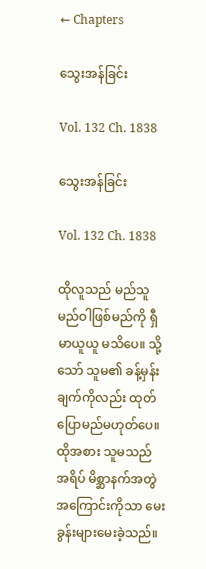← Chapters

သွေးအန်ခြင်း

Vol. 132 Ch. 1838

သွေးအန်ခြင်း

Vol. 132 Ch. 1838

ထိုလူသည် မည်သူမည်ဝါဖြစ်မည်ကို ရှီမာယူယူ မသိပေ။ သို့သော် သူမ၏ ခန့်မှန်းချက်ကိုလည်း ထုတ်ပြောမည်မဟုတ်ပေ။ ထိုအစား သူမသည် အရိပ် မိစ္ဆာနက်အတွဲအကြောင်းကိုသာ မေးခွန်းများမေးခဲ့သည်။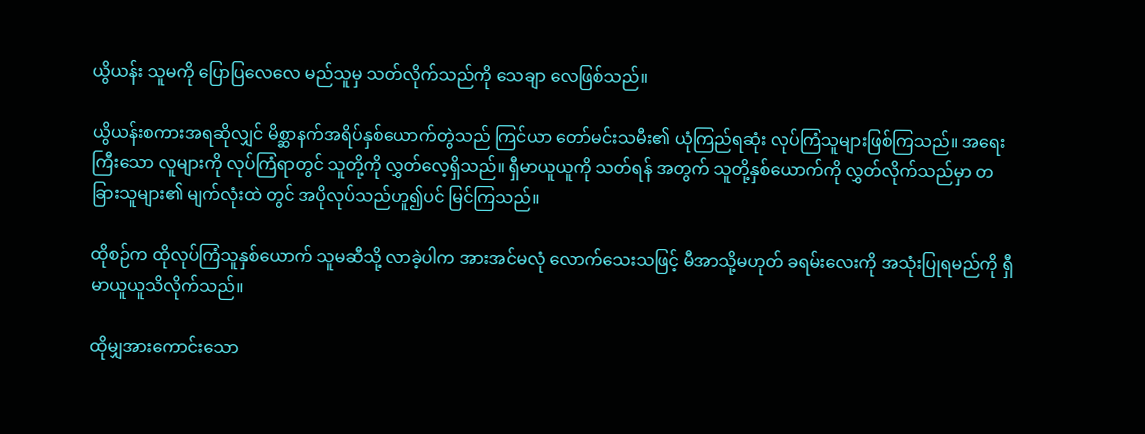ယွိယန်း သူမကို ပြောပြလေလေ မည်သူမှ သတ်လိုက်သည်ကို သေချာ လေဖြစ်သည်။

ယွိယန်းစကားအရဆိုလျှင် မိစ္ဆာနက်အရိပ်နှစ်ယောက်တွဲသည် ကြင်ယာ တော်မင်းသမီး၏ ယုံကြည်ရဆုံး လုပ်ကြံသူများဖြစ်ကြသည်။ အရေးကြီးသော လူများကို လုပ်ကြံရာတွင် သူတို့ကို လွှတ်လေ့ရှိသည်။ ရှီမာယူယူကို သတ်ရန် အတွက် သူတို့နှစ်ယောက်ကို လွှတ်လိုက်သည်မှာ တခြားသူများ၏ မျက်လုံးထဲ တွင် အပိုလုပ်သည်ဟူ၍ပင် မြင်ကြသည်။

ထိုစဉ်က ထိုလုပ်ကြံသူနှစ်ယောက် သူမဆီသို့ လာခဲ့ပါက အားအင်မလုံ လောက်သေးသဖြင့် မီအာသို့မဟုတ် ခရမ်းလေးကို အသုံးပြုရမည်ကို ရှီမာယူယူသိလိုက်သည်။

ထိုမျှအားကောင်းသော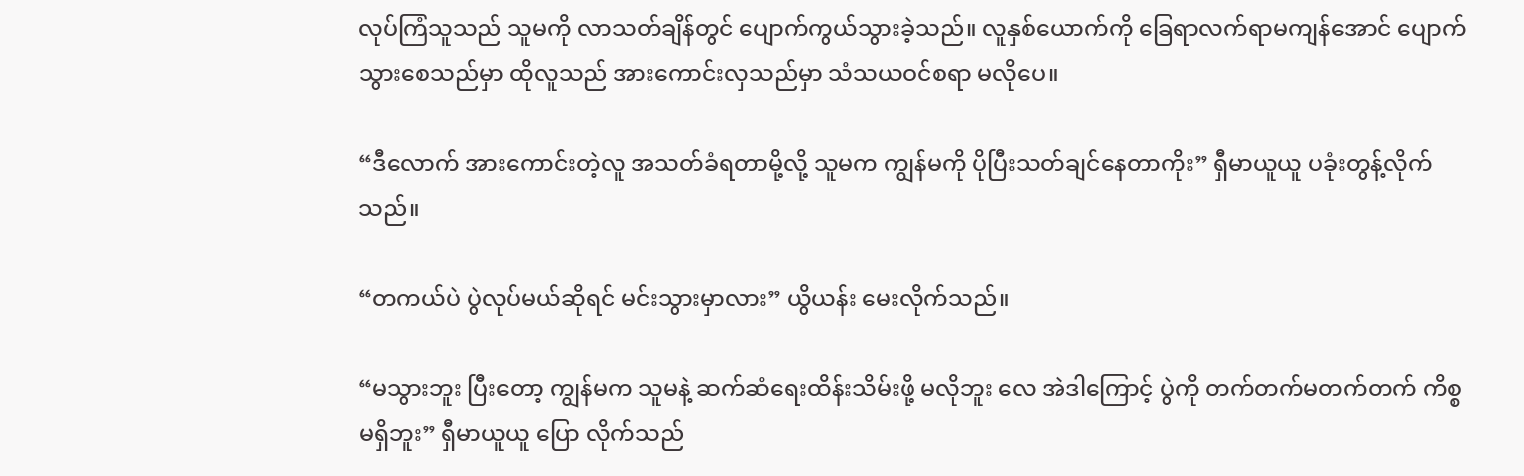လုပ်ကြံသူသည် သူမကို လာသတ်ချိန်တွင် ပျောက်ကွယ်သွားခဲ့သည်။ လူနှစ်ယောက်ကို ခြေရာလက်ရာမကျန်အောင် ပျောက်သွားစေသည်မှာ ထိုလူသည် အားကောင်းလှသည်မှာ သံသယဝင်စရာ မလိုပေ။

“ဒီလောက် အားကောင်းတဲ့လူ အသတ်ခံရတာမို့လို့ သူမက ကျွန်မကို ပိုပြီးသတ်ချင်နေတာကိုး” ရှီမာယူယူ ပခုံးတွန့်လိုက်သည်။

“တကယ်ပဲ ပွဲလုပ်မယ်ဆိုရင် မင်းသွားမှာလား” ယွိယန်း မေးလိုက်သည်။

“မသွားဘူး ပြီးတော့ ကျွန်မက သူမနဲ့ ဆက်ဆံရေးထိန်းသိမ်းဖို့ မလိုဘူး လေ အဲဒါကြောင့် ပွဲကို တက်တက်မတက်တက် ကိစ္စမရှိဘူး” ရှီမာယူယူ ပြော လိုက်သည်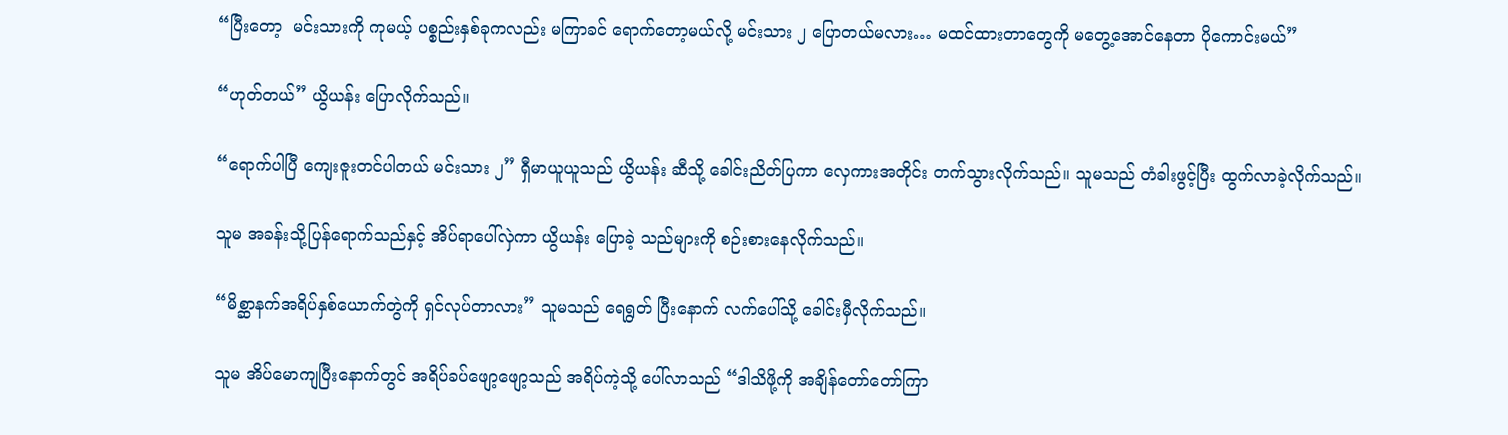“ပြီးတော့  မင်းသားကို ကုမယ့် ပစ္စည်းနှစ်ခုကလည်း မကြာခင် ရောက်တော့မယ်လို့ မင်းသား ၂ ပြောတယ်မလား… မထင်ထားတာတွေကို မတွေ့အောင်နေတာ ပိုကောင်းမယ်”

“ဟုတ်တယ်” ယွိယန်း ပြောလိုက်သည်။

“ရောက်ပါပြီ ကျေးဇူးတင်ပါတယ် မင်းသား ၂” ရှီမာယူယူသည် ယွိယန်း ဆီသို့ ခေါင်းညိတ်ပြကာ လှေကားအတိုင်း တက်သွားလိုက်သည်။ သူမသည် တံခါးဖွင့်ပြီး ထွက်လာခဲ့လိုက်သည်။

သူမ အခန်းသို့ပြန်ရောက်သည်နှင့် အိပ်ရာပေါ်လှဲကာ ယွိယန်း ပြောခဲ့ သည်များကို စဉ်းစားနေလိုက်သည်။

“မိစ္ဆာနက်အရိပ်နှစ်ယောက်တွဲကို ရှင်လုပ်တာလား” သူမသည် ရေရွတ် ပြီးနောက် လက်ပေါ်သို့ ခေါင်းမှီလိုက်သည်။

သူမ အိပ်မောကျပြီးနောက်တွင် အရိပ်ခပ်ဖျော့ဖျော့သည် အရိပ်ကဲ့သို့ ပေါ်လာသည် “ဒါသိဖို့ကို အချိန်တော်တော်ကြာ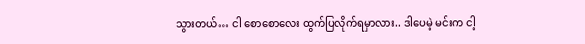သွားတယ်… ငါ စောစောလေး ထွက်ပြလိုက်ရမှာလား.. ဒါပေမဲ့ မင်းက ငါ့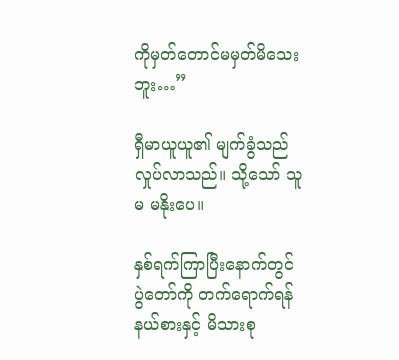ကိုမှတ်တောင်မမှတ်မိသေးဘူး…”

ရှီမာယူယူ၏ မျက်ခွံသည် လှုပ်လာသည်။ သို့သော် သူမ မနိုးပေ။

နှစ်ရက်ကြာပြီးနောက်တွင် ပွဲတော်ကို တက်ရောက်ရန် နယ်စားနှင့် မိသားစု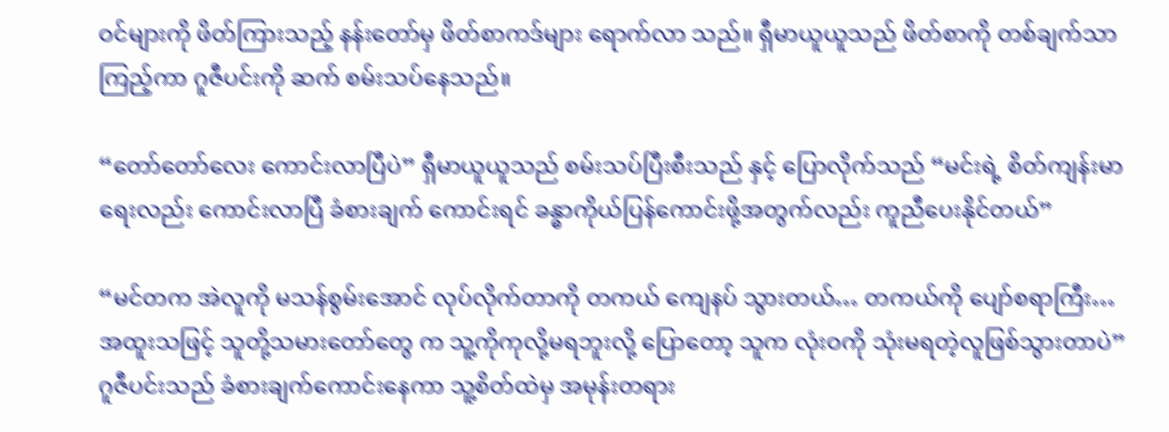ဝင်များကို ဖိတ်ကြားသည့် နန်းတော်မှ ဖိတ်စာကဒ်များ ရောက်လာ သည်။ ရှီမာယူယူသည် ဖိတ်စာကို တစ်ချက်သာကြည့်ကာ ဂူဇီပင်းကို ဆက် စမ်းသပ်နေသည်။

“တော်တော်လေး ကောင်းလာပြီပဲ” ရှီမာယူယူသည် စမ်းသပ်ပြီးစီးသည် နှင့် ပြောလိုက်သည် “မင်းရဲ့ စိတ်ကျန်းမာရေးလည်း ကောင်းလာပြီ ခံစားချက် ကောင်းရင် ခန္ဓာကိုယ်ပြန်ကောင်းဖို့အတွက်လည်း ကူညီပေးနိုင်တယ်”

“မင်တက အဲလူကို မသန်စွမ်းအောင် လုပ်လိုက်တာကို တကယ် ကျေနပ် သွားတယ်… တကယ်ကို ပျော်စရာကြီး… အထူးသဖြင့် သူတို့သမားတော်တွေ က သူ့ကိုကုလို့မရဘူးလို့ ပြောတော့ သူက လုံးဝကို သုံးမရတဲ့လူဖြစ်သွားတာပဲ” ဂူဇီပင်းသည် ခံစားချက်ကောင်းနေကာ သူ့စိတ်ထဲမှ အမုန်းတရား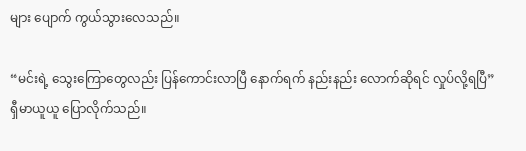များ ပျောက် ကွယ်သွားလေသည်။

“မင်းရဲ့ သွေးကြောတွေလည်း ပြန်ကောင်းလာပြီ နောက်ရက် နည်းနည်း လောက်ဆိုရင် လှုပ်လို့ရပြီ” ရှီမာယူယူ ပြောလိုက်သည်။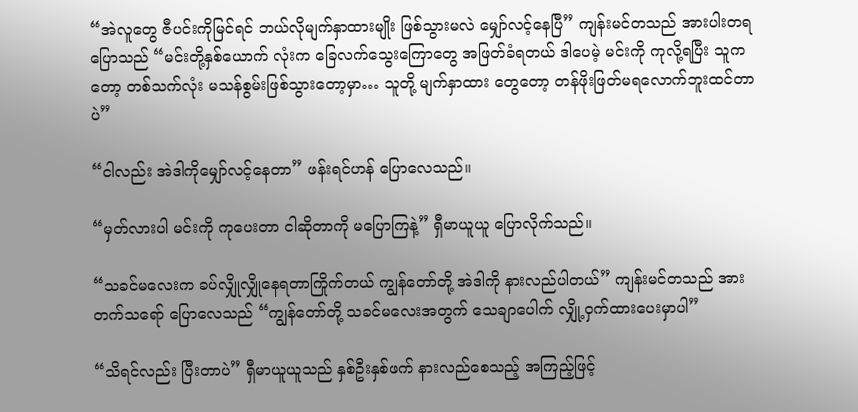“အဲလူတွေ ဇီပင်းကိုမြင်ရင် ဘယ်လိုမျက်နှာထားမျိုး ဖြစ်သွားမလဲ မျှော်လင့်နေပြီ” ကျန်းမင်တသည် အားပါးတရပြောသည် “မင်းတို့နှစ်ယောက် လုံးက ခြေလက်သွေးကြောတွေ အဖြတ်ခံရတယ် ဒါပေမဲ့ မင်းကို ကုလို့ရပြီး သူကတော့ တစ်သက်လုံး မသန်စွမ်းဖြစ်သွားတော့မှာ… သူတို့ မျက်နှာထား တွေတော့ တန်ဖိုးဖြတ်မရလောက်ဘူးထင်တာပဲ”

“ငါလည်း အဲဒါကိုမျှော်လင့်နေတာ” ဖန်းရင်ဟန် ပြောလေသည်။

“မှတ်လားပါ မင်းကို ကုပေးတာ ငါဆိုတာကို မပြောကြနဲ့” ရှီမာယူယူ ပြောလိုက်သည်။

“သခင်မလေးက ခပ်လျှိုလျှိုနေရတာကြိုက်တယ် ကျွန်တော်တို့ အဲဒါကို နားလည်ပါတယ်” ကျန်းမင်တသည် အားတက်သရော် ပြောလေသည် “ကျွန်တော်တို့ သခင်မလေးအတွက် သေချာပေါက် လျှို့ဝှက်ထားပေးမှာပါ”

“သိရင်လည်း ပြီးတာပဲ” ရှီမာယူယူသည် နှစ်ဦးနှစ်ဖက် နားလည်စေသည့် အကြည့်ဖြင့်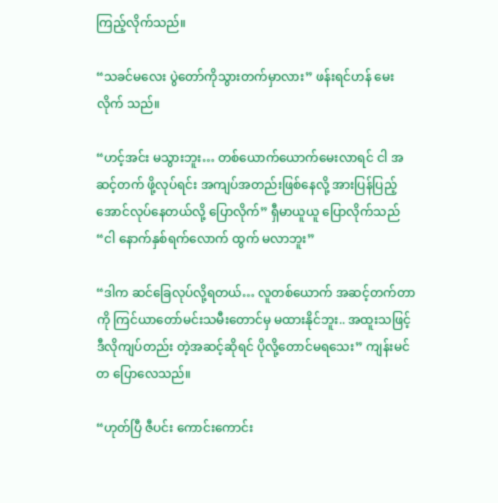ကြည့်လိုက်သည်။

“သခင်မလေး ပွဲတော်ကိုသွားတက်မှာလား” ဖန်းရင်ဟန် မေးလိုက် သည်။

“ဟင့်အင်း မသွားဘူး… တစ်ယောက်ယောက်မေးလာရင် ငါ အဆင့်တက် ဖို့လုပ်ရင်း အကျပ်အတည်းဖြစ်နေလို့ အားပြန်ပြည့်အောင်လုပ်နေတယ်လို့ ပြောလိုက်” ရှီမာယူယူ ပြောလိုက်သည် “ငါ နောက်နှစ်ရက်လောက် ထွက် မလာဘူး”

“ဒါက ဆင်ခြေလုပ်လို့ရတယ်… လူတစ်ယောက် အဆင့်တက်တာကို ကြင်ယာတော်မင်းသမီးတောင်မှ မထားနိုင်ဘူး.. အထူးသဖြင့် ဒီလိုကျပ်တည်း တဲ့အဆင့်ဆိုရင် ပိုလို့တောင်မရသေး” ကျန်းမင်တ ပြောလေသည်။

“ဟုတ်ပြီ ဇီပင်း ကောင်းကောင်း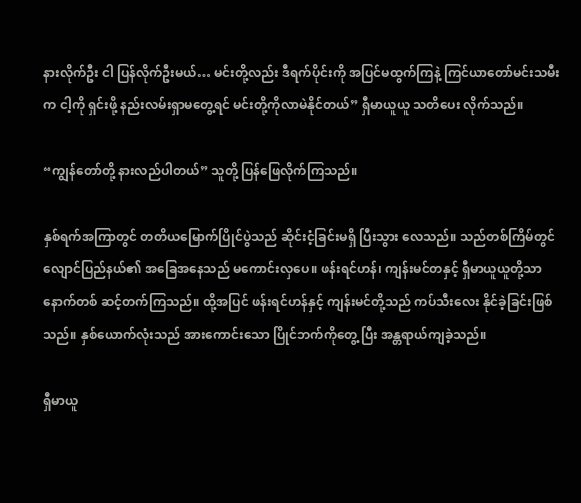နားလိုက်ဦး ငါ ပြန်လိုက်ဦးမယ်… မင်းတို့လည်း ဒီရက်ပိုင်းကို အပြင်မထွက်ကြနဲ့ ကြင်ယာတော်မင်းသမီးက ငါ့ကို ရှင်းဖို့ နည်းလမ်းရှာမတွေ့ရင် မင်းတို့ကိုလာမဲနိုင်တယ်” ရှီမာယူယူ သတိပေး လိုက်သည်။

“ကျွန်တော်တို့ နားလည်ပါတယ်” သူတို့ ပြန်ဖြေလိုက်ကြသည်။

နှစ်ရက်အကြာတွင် တတိယမြောက်ပြိုင်ပွဲသည် ဆိုင်းငံ့ခြင်းမရှိ ပြီးသွား လေသည်။ သည်တစ်ကြိမ်တွင် လျောင်ပြည်နယ်၏ အခြေအနေသည် မကောင်းလှပေ။ ဖန်းရင်ဟန်၊ ကျန်းမင်တနှင့် ရှီမာယူယူတို့သာ နောက်တစ် ဆင့်တက်ကြသည်။ ထို့အပြင် ဖန်းရင်ဟန်နှင့် ကျန်းမင်တို့သည် ကပ်သီးလေး နိုင်ခဲ့ခြင်းဖြစ်သည်။ နှစ်ယောက်လုံးသည် အားကောင်းသော ပြိုင်ဘက်ကိုတွေ့ ပြီး အန္တရာယ်ကျခဲ့သည်။

ရှီမာယူ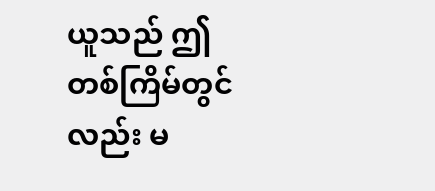ယူသည် ဤတစ်ကြိမ်တွင်လည်း မ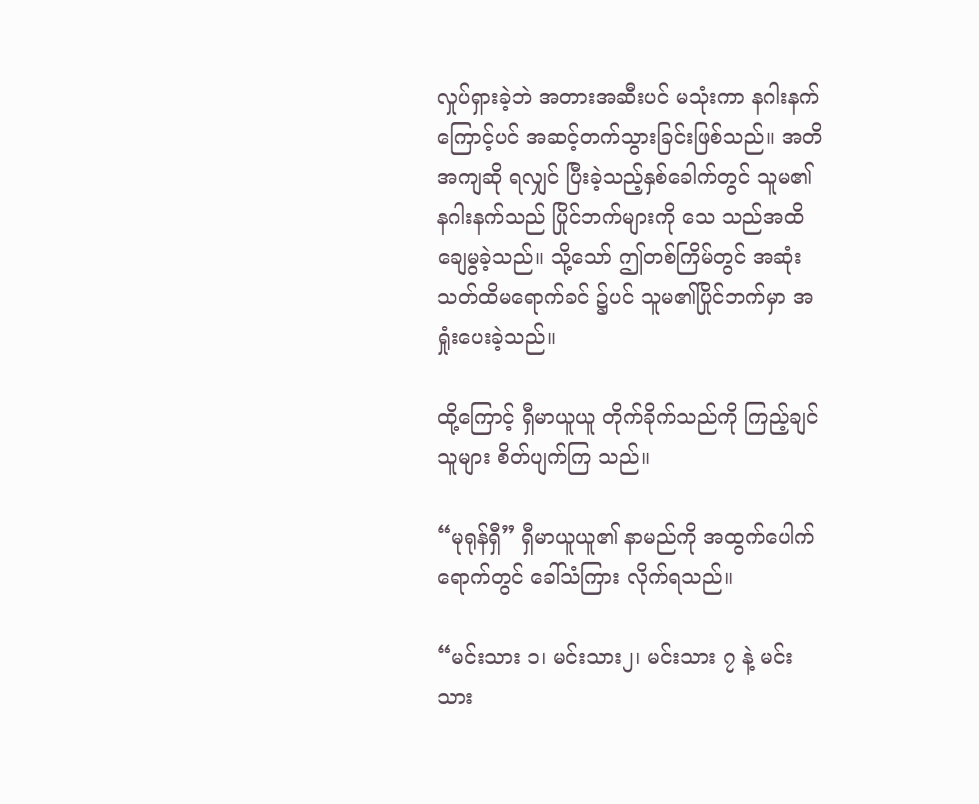လှုပ်ရှားခဲ့ဘဲ အတားအဆီးပင် မသုံးကာ နဂါးနက်ကြောင့်ပင် အဆင့်တက်သွားခြင်းဖြစ်သည်။ အတိအကျဆို ရလျှင် ပြီးခဲ့သည့်နှစ်ခေါက်တွင် သူမ၏ နဂါးနက်သည် ပြိုင်ဘက်များကို သေ သည်အထိ ချေမွခဲ့သည်။ သို့သော် ဤတစ်ကြိမ်တွင် အဆုံးသတ်ထိမရောက်ခင် ၌ပင် သူမ၏ပြိုင်ဘက်မှာ အရှုံးပေးခဲ့သည်။

ထို့ကြောင့် ရှီမာယူယူ တိုက်ခိုက်သည်ကို ကြည့်ချင်သူများ စိတ်ပျက်ကြ သည်။

“မုရုန်ရှီ” ရှီမာယူယူ၏ နာမည်ကို အထွက်ပေါက်ရောက်တွင် ခေါ်သံကြား လိုက်ရသည်။

“မင်းသား ၁၊ မင်းသား၂၊ မင်းသား ၇ နဲ့ မင်းသား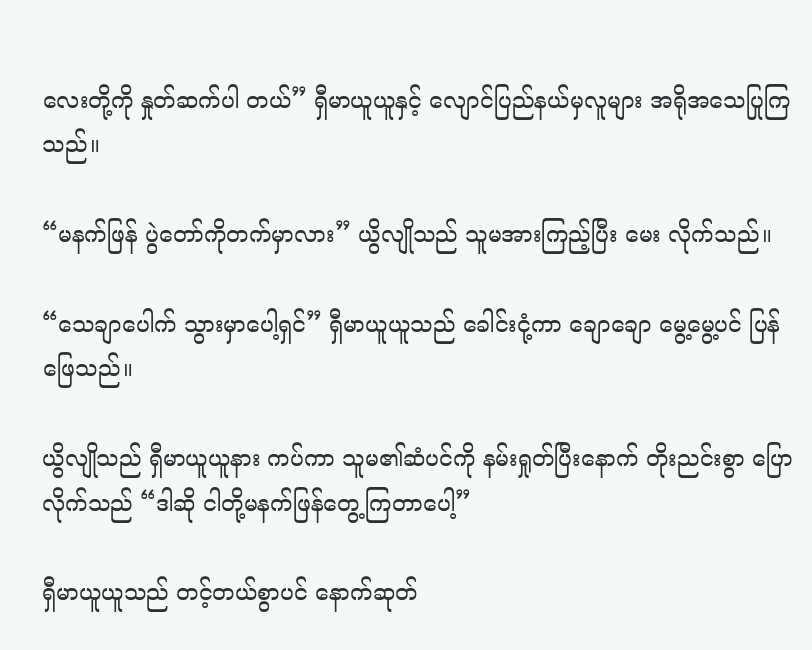လေးတို့ကို နှုတ်ဆက်ပါ တယ်” ရှီမာယူယူနှင့် လျောင်ပြည်နယ်မှလူများ အရိုအသေပြုကြသည်။

“မနက်ဖြန် ပွဲတော်ကိုတက်မှာလား” ယွိလျိုသည် သူမအားကြည့်ပြီး မေး လိုက်သည်။

“သေချာပေါက် သွားမှာပေါ့ရှင်” ရှီမာယူယူသည် ခေါင်းငုံ့ကာ ချောချော မွေ့မွေ့ပင် ပြန်ဖြေသည်။

ယွိလျိုသည် ရှီမာယူယူနား ကပ်ကာ သူမ၏ဆံပင်ကို နမ်းရှုတ်ပြီးနောက် တိုးညင်းစွာ ပြောလိုက်သည် “ဒါဆို ငါတို့မနက်ဖြန်တွေ့ကြတာပေါ့”

ရှီမာယူယူသည် တင့်တယ်စွာပင် နောက်ဆုတ်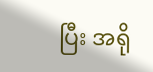ပြီး အရို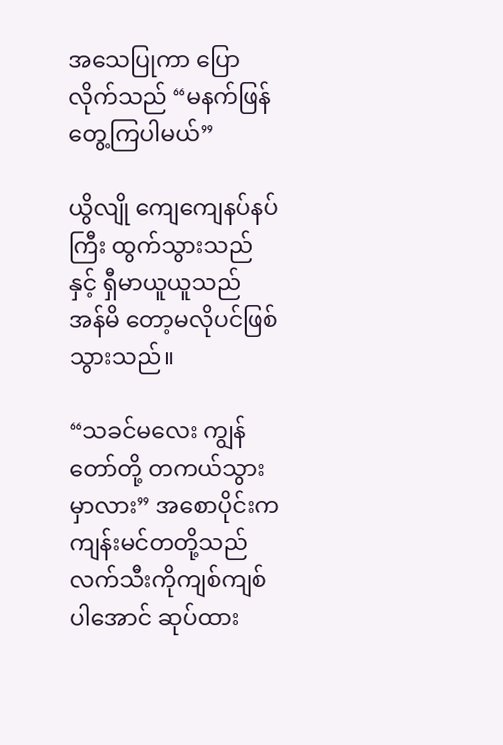အသေပြုကာ ပြောလိုက်သည် “မနက်ဖြန်တွေ့ကြပါမယ်”

ယွိလျို ကျေကျေနပ်နပ်ကြီး ထွက်သွားသည်နှင့် ရှီမာယူယူသည် အန်မိ တော့မလိုပင်ဖြစ်သွားသည်။

“သခင်မလေး ကျွန်တော်တို့ တကယ်သွားမှာလား” အစောပိုင်းက ကျန်းမင်တတို့သည် လက်သီးကိုကျစ်ကျစ်ပါအောင် ဆုပ်ထား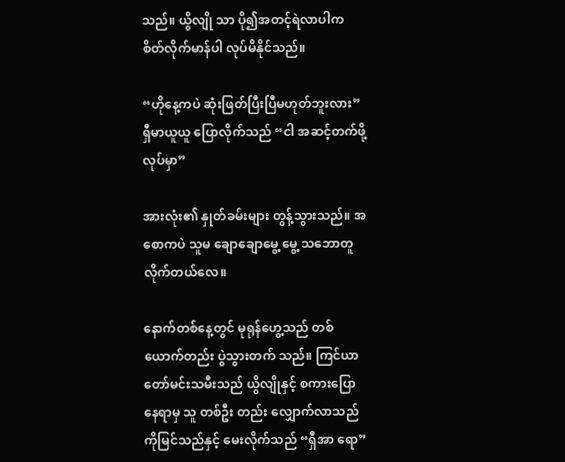သည်။ ယွိလျို သာ ပို၍အတင့်ရဲလာပါက စိတ်လိုက်မာန်ပါ လုပ်မိနိုင်သည်။

“ဟိုနေ့ကပဲ ဆုံးဖြတ်ပြီးပြီမဟုတ်ဘူးလား” ရှီမာယူယူ ပြောလိုက်သည် “ငါ အဆင့်တက်ဖို့ လုပ်မှာ”

အားလုံး၏ နှုတ်ခမ်းများ တွန့်သွားသည်။ အစောကပဲ သူမ ချောချောမွေ့ မွေ့ သဘောတူလိုက်တယ်လေ။

နောက်တစ်နေ့တွင် မုရုန်ဟွေ့သည် တစ်ယောက်တည်း ပွဲသွားတက် သည်။ ကြင်ယာတော်မင်းသမီးသည် ယွိလျိုနှင့် စကားပြောနေရာမှ သူ တစ်ဦး တည်း လျှောက်လာသည်ကိုမြင်သည်နှင့် မေးလိုက်သည် “ရှီအာ ရော”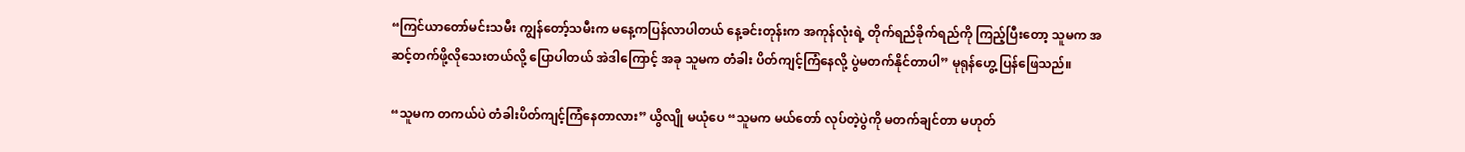“ကြင်ယာတော်မင်းသမီး ကျွန်တော့်သမီးက မနေ့ကပြန်လာပါတယ် နေ့ခင်းတုန်းက အကုန်လုံးရဲ့ တိုက်ရည်ခိုက်ရည်ကို ကြည့်ပြီးတော့ သူမက အဆင့်တက်ဖို့လိုသေးတယ်လို့ ပြောပါတယ် အဲဒါကြောင့် အခု သူမက တံခါး ပိတ်ကျင့်ကြံနေလို့ ပွဲမတက်နိုင်တာပါ” မုရုန်ဟွေ့ ပြန်ဖြေသည်။

“သူမက တကယ်ပဲ တံခါးပိတ်ကျင့်ကြံနေတာလား” ယွိလျို မယုံပေ “သူမက မယ်တော် လုပ်တဲ့ပွဲကို မတက်ချင်တာ မဟုတ်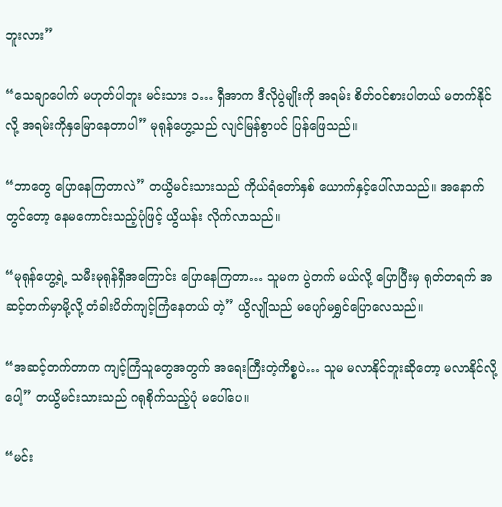ဘူးလား”

“သေချာပေါက် မဟုတ်ပါဘူး မင်းသား ၁… ရှီအာက ဒီလိုပွဲမျိုးကို အရမ်း စိတ်ဝင်စားပါတယ် မတက်နိုင်လို့ အရမ်းကိုနှမြောနေတာပါ” မုရုန်ဟွေ့သည် လျင်မြန်စွာပင် ပြန်ဖြေသည်။

“ဘာတွေ ပြောနေကြတာလဲ” တယွိမင်းသားသည် ကိုယ်ရံတော်နှစ် ယောက်နှင့်ပေါ်လာသည်။ အနောက်တွင်တော့ နေမကောင်းသည့်ပုံဖြင့် ယွိယန်း လိုက်လာသည်။

“မုရုန်ဟွေ့ရဲ့ သမီးမုရုန်ရှီအကြောင်း ပြောနေကြတာ… သူမက ပွဲတက် မယ်လို့ ပြောပြီးမှ ရုတ်တရက် အဆင့်တက်မှာမို့လို့ တံခါးပိတ်ကျင့်ကြံနေတယ် တဲ့” ယွိလျိုသည် မပျော်မရွှင်ပြောလေသည်။

“အဆင့်တက်တာက ကျင့်ကြံသူတွေအတွက် အရေးကြီးတဲ့ကိစ္စပဲ… သူမ မလာနိုင်ဘူးဆိုတော့ မလာနိုင်လို့ပေါ့” တယွိမင်းသားသည် ဂရုစိုက်သည့်ပုံ မပေါ်ပေ။

“မင်း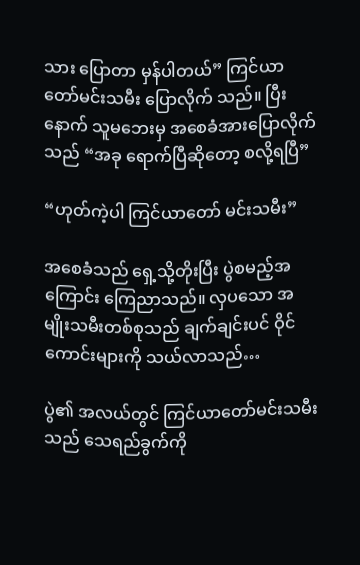သား ပြောတာ မှန်ပါတယ်” ကြင်ယာတော်မင်းသမီး ပြောလိုက် သည်။ ပြီးနောက် သူမဘေးမှ အစေခံအားပြောလိုက်သည် “အခု ရောက်ပြီဆိုတော့ စလို့ရပြီ”

“ဟုတ်ကဲ့ပါ ကြင်ယာတော် မင်းသမီး”

အစေခံသည် ရှေ့သို့တိုးပြီး ပွဲစမည့်အကြောင်း ကြေညာသည်။ လှပသော အမျိုးသမီးတစ်စုသည် ချက်ချင်းပင် ဝိုင်ကောင်းများကို သယ်လာသည်…

ပွဲ၏ အလယ်တွင် ကြင်ယာတော်မင်းသမီးသည် သေရည်ခွက်ကို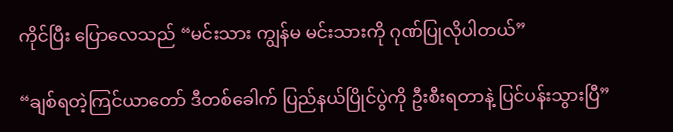ကိုင်ပြီး ပြောလေသည် “မင်းသား ကျွန်မ မင်းသားကို ဂုဏ်ပြုလိုပါတယ်”

“ချစ်ရတဲ့ကြင်ယာတော် ဒီတစ်ခေါက် ပြည်နယ်ပြိုင်ပွဲကို ဦးစီးရတာနဲ့ ပြင်ပန်းသွားပြီ”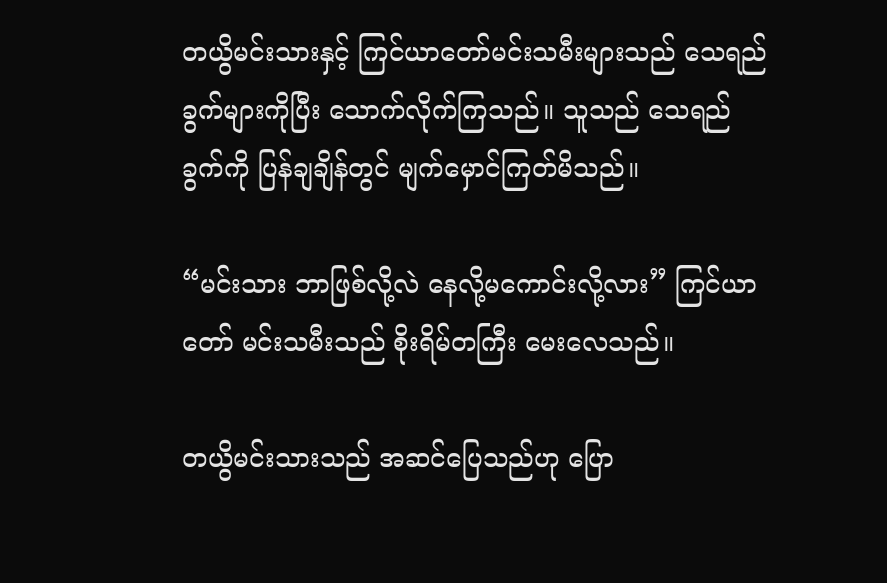တယွိမင်းသားနှင့် ကြင်ယာတော်မင်းသမီးများသည် သေရည် ခွက်များကိုပြီး သောက်လိုက်ကြသည်။ သူသည် သေရည်ခွက်ကို ပြန်ချချိန်တွင် မျက်မှောင်ကြတ်မိသည်။

“မင်းသား ဘာဖြစ်လို့လဲ နေလို့မကောင်းလို့လား” ကြင်ယာတော် မင်းသမီးသည် စိုးရိမ်တကြီး မေးလေသည်။

တယွိမင်းသားသည် အဆင်ပြေသည်ဟု ပြော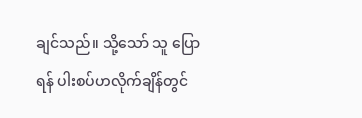ချင်သည်။ သို့သော် သူ ပြောရန် ပါးစပ်ဟလိုက်ချိန်တွင်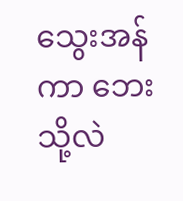သွေးအန်ကာ ဘေးသို့လဲ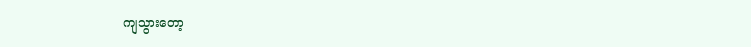ကျသွားတော့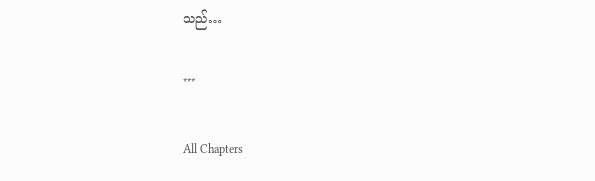သည်…

***

All Chapters